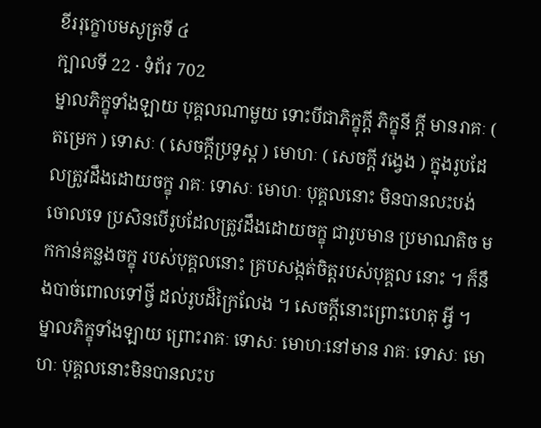ខីររុក្ខោបមសូត្រទី ៤
ក្បាលទី 22 · ទំព័រ 702
ម្នាលភិក្ខុទាំងឡាយ បុគ្គលណាមួយ ទោះបីជាភិក្ខុក្តី ភិក្ខុនី ក្តី មានរាគៈ ( តម្រេក ) ទោសៈ ( សេចក្តីប្រទូស្ត ) មោហៈ ( សេចក្តី វង្វេង ) ក្នុងរូបដែលត្រូវដឹងដោយចក្ខុ រាគៈ ទោសៈ មោហៈ បុគ្គលនោះ មិនបានលះបង់ចោលទេ ប្រសិនបើរូបដែលត្រូវដឹងដោយចក្ខុ ជារូបមាន ប្រមាណតិច មកកាន់គន្លងចក្ខុ របស់បុគ្គលនោះ គ្របសង្កត់ចិត្តរបស់បុគ្គល នោះ ។ ក៏នឹងបាច់ពោលទៅថ្វី ដល់រូបដ៏ក្រៃលែង ។ សេចក្តីនោះព្រោះហេតុ អ្វី ។ ម្នាលភិក្ខុទាំងឡាយ ព្រោះរាគៈ ទោសៈ មោហៈនៅមាន រាគៈ ទោសៈ មោហៈ បុគ្គលនោះមិនបានលះប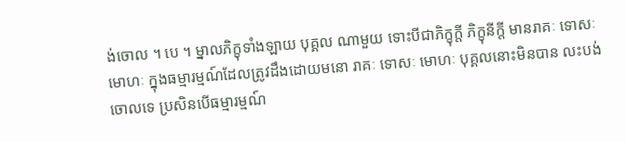ង់ចោល ។ បេ ។ ម្នាលភិក្ខុទាំងឡាយ បុគ្គល ណាមួយ ទោះបីជាភិក្ខុក្តី ភិក្ខុនីក្តី មានរាគៈ ទោសៈ មោហៈ ក្នុងធម្មារម្មណ៍ដែលត្រូវដឹងដោយមនោ រាគៈ ទោសៈ មោហៈ បុគ្គលនោះមិនបាន លះបង់ចោលទេ ប្រសិនបើធម្មារម្មណ៍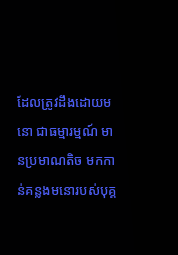ដែលត្រូវដឹងដោយមនោ ជាធម្មារម្មណ៍ មានប្រមាណតិច មកកាន់គន្លងមនោរបស់បុគ្គ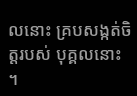លនោះ គ្របសង្កត់ចិត្តរបស់ បុគ្គលនោះ ។